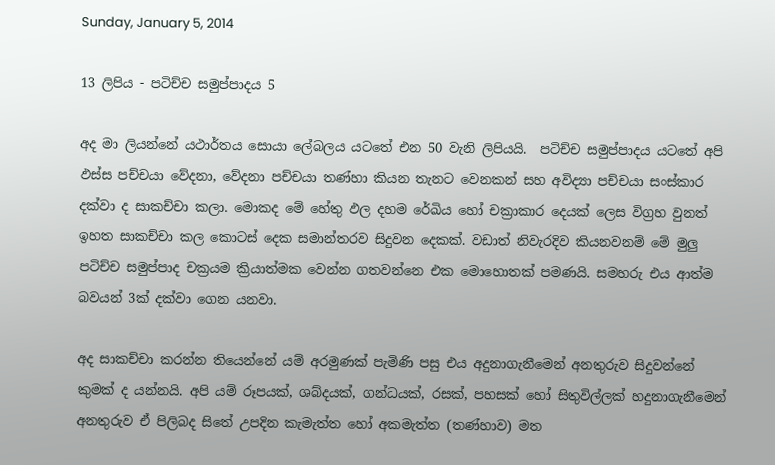Sunday, January 5, 2014

13 ලිපිය - පටිච්ච සමුප්පාදය 5

අද මා ලියන්නේ යථාර්තය සොයා ලේබලය යටතේ එන 50 වැනි ලිපියයි.  පටිච්ච සමුප්පාදය යටතේ අපි ඵස්ස පච්චයා වේදනා, වේදනා පච්චයා තණ්හා කියන තැනට වෙනකන් සහ අවිද්‍යා පච්චයා සංස්කාර දක්වා ද සාකච්චා කලා. මොකද මේ හේතු ඵල දහම රේඛිය හෝ චක්‍රාකාර දෙයක් ලෙස විග්‍රහ වුනත් ඉහත සාකච්චා කල කොටස් දෙක සමාන්තරව සිදුවන දෙකක්. වඩාත් නිවැරදිව කියනවනම් මේ මුලු පටිච්ච සමුප්පාද චක්‍රයම ක්‍රියාත්මක වෙන්න ගතවන්නෙ එක මොහොතක් පමණයි. සමහරු එය ආත්ම  බවයන් 3ක් දක්වා ගෙන යනවා.

අද සාකච්චා කරන්න තියෙන්නේ යම් අරමුණක් පැමිණි පසු එය අදුනාගැනීමෙන් අනතුරුව සිදුවන්නේ කුමක් ද යන්නයි. අපි යම් රූපයක්, ශබ්දයක්, ගන්ධයක්, රසක්, පහසක් හෝ සිතුවිල්ලක් හදුනාගැනීමෙන් අනතුරුව ඒ පිලිබද සිතේ උපදින කැමැත්ත හෝ අකමැත්ත (තණ්හාව) මත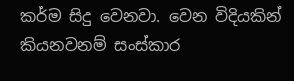කර්ම සිදු වෙනවා. වෙන විදියකින් කියනවනම් සංස්කාර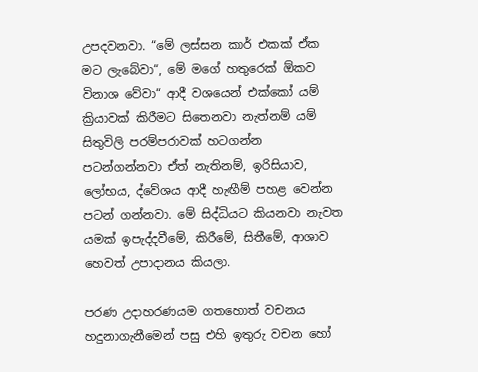උපදවනවා. “මේ ලස්සන කාර් එකක් ඒක මට ලැබේවා“, මේ මගේ හතුරෙක් ඕකව විනාශ වේවා“ ආදී වශයෙන් එක්කෝ යම් ක්‍රියාවක් කිරීමට සිතෙනවා නැත්නම් යම් සිතුවිලි පරම්පරාවක් හටගන්න පටන්ගන්නවා ඒත් නැතිනම්, ඉරිසියාව, ලෝභය, ද්වේශය ආදී හැඟීම් පහළ වෙන්න පටන් ගන්නවා. මේ සිද්ධියට කියනවා නැවත යමක් ඉපැද්දවීමේ, කිරීමේ, සිතීමේ, ආශාව හෙවත් උපාදානය කියලා.

පරණ උදාහරණයම ගතහොත් වචනය හදුනාගැනීමෙන් පසු එහි ඉතුරු වචන හෝ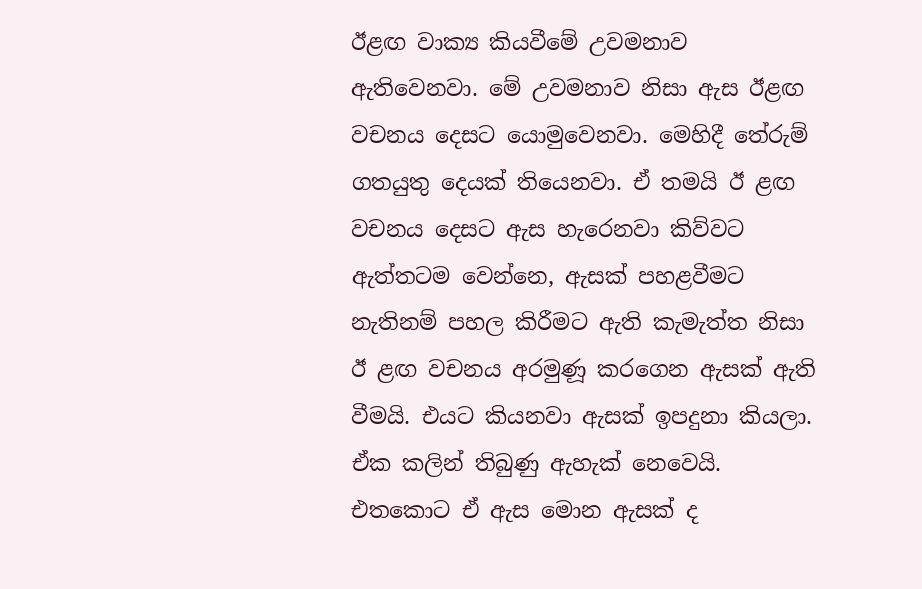ඊළඟ වාක්‍ය කියවීමේ උවමනාව ඇතිවෙනවා. මේ උවමනාව නිසා ඇස ඊළඟ වචනය දෙසට යොමුවෙනවා. මෙහිදී තේරුම් ගතයුතු දෙයක් තියෙනවා. ඒ තමයි ඊ ළඟ වචනය දෙසට ඇස හැරෙනවා කිව්වට ඇත්තටම වෙන්නෙ, ඇසක් පහළවීමට නැතිනම් පහල කිරීමට ඇති කැමැත්ත නිසා ඊ ළඟ වචනය අරමුණූ කරගෙන ඇසක් ඇති වීමයි. එයට කියනවා ඇසක් ඉපදුනා කියලා. ඒක කලින් තිබුණු ඇහැක් නෙවෙයි. එතකොට ඒ ඇස මොන ඇසක් ද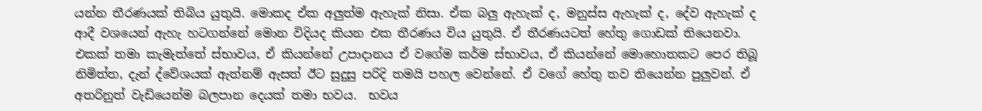යන්න තීරණයක් තිබිය යුතුයි. මොකද ඒක අලුත්ම ඇහැක් නිසා. ඒක බලු ඇහැක් ද, මනුස්ස ඇහැක් ද, දේව ඇහැක් ද ආදී වශයෙන් ඇහැ හටගන්නේ මොන විදියද කියන එක තීරණය විය යුතුයි. ඒ තීරණයටත් හේතු ගොඩක් තියෙනවා. එකක් තමා කැමැත්තේ ස්භාවය, ඒ කියන්නේ උපාදානය ඒ වගේම කර්ම ස්භාවය, ඒ කියන්නේ මොහොතකට පෙර තිබූ නිමිත්ත, දැන් ද්වේශයක් ඇත්නම් ඇසත් ඊට සුදුසු පරිදි තමයි පහල වෙන්නේ. ඒ වගේ හේතු තව තියෙන්න පුලුවන්. ඒ අතරිනුත් වැඩියෙන්ම බලපාන දෙයක් තමා භවය.  භවය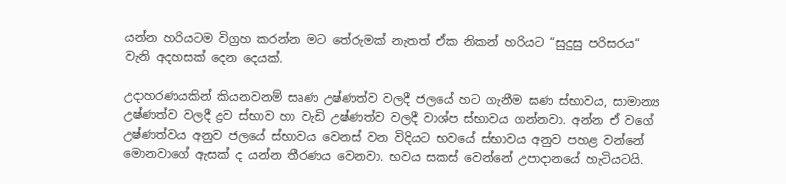යන්න හරියටම විග්‍රහ කරන්න මට තේරුමක් නැතත් ඒක නිකන් හරියට “සුදුසු පරිසරය“ වැනි අදහසක් දෙන දෙයක්.

උදාහරණයකින් කියනවනම් සෘණ උෂ්ණත්ව වලදී ජලයේ හට ගැනීම ඝණ ස්භාවය, සාමාන්‍ය උෂ්ණත්ව වලදී ද්‍රව ස්භාව හා වැඩි උෂ්ණත්ව වලදී වාශ්ප ස්භාවය ගන්නවා. අන්න ඒ වගේ උෂ්ණත්වය අනුව ජලයේ ස්භාවය වෙනස් වන විදියට භවයේ ස්භාවය අනුව පහළ වන්නේ මොනවාගේ ඇසක් ද යන්න තීරණය වෙනවා. භවය සකස් වෙන්නේ උපාදානයේ හැටියටයි.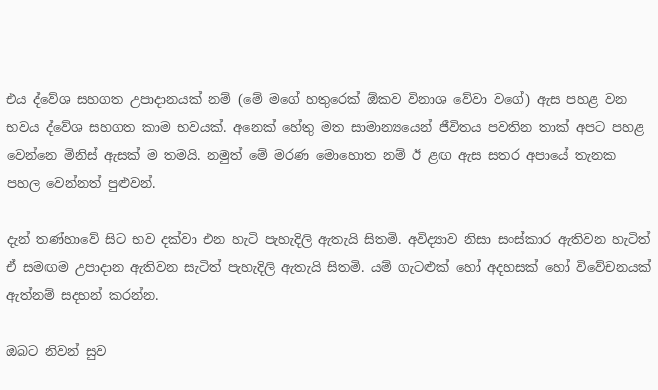එය ද්වේශ සහගත උපාදානයක් නම් (මේ මගේ හතුරෙක් ඕකව විනාශ වේවා වගේ) ඇස පහළ වන භවය ද්වේශ සහගත කාම භවයක්. අනෙක් හේතු මත සාමාන්‍යයෙන් ජීවිතය පවතින තාක් අපට පහළ වෙන්නෙ මිනිස් ඇසක් ම තමයි. නමුත් මේ මරණ මොහොත නම් ඊ ළඟ ඇස සතර අපායේ තැනක පහල වෙන්නත් පුළුවන්.

දැන් තණ්හාවේ සිට භව දක්වා එන හැටි පැහැදිලි ඇතැයි සිතමි. අවිද්‍යාව නිසා සංස්කාර ඇතිවන හැටිත් ඒ සමඟම උපාදාන ඇතිවන සැටිත් පැහැදිලි ඇතැයි සිතමි. යම් ගැටළුක් හෝ අදහසක් හෝ විවේචනයක් ඇත්නම් සදහන් කරන්න.

ඔබට නිවන් සුව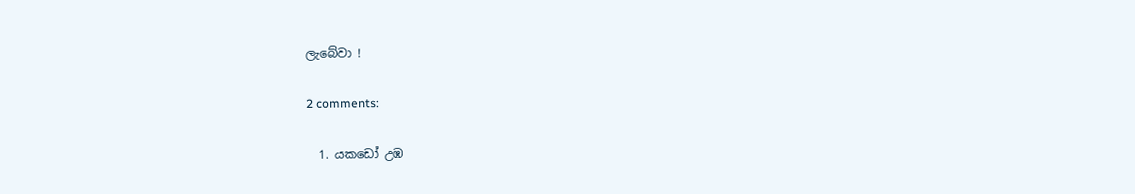ලැබේවා !

2 comments:

  1. යකඩෝ උඹ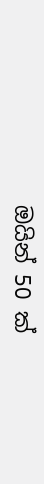ඔයින් 50 ක්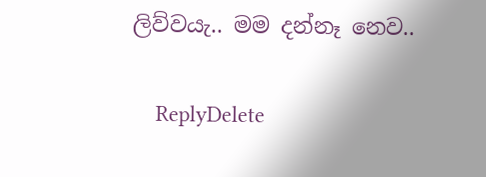ලිව්වයැ.. මම දන්නෑ නෙව..

    ReplyDelete